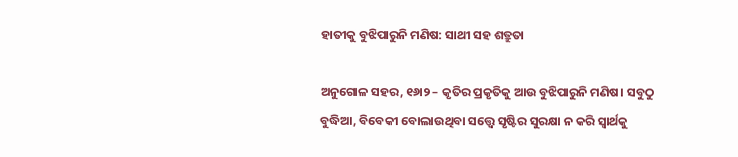ହାତୀକୁ ବୁଝିପାରୁନି ମଣିଷ: ସାଥୀ ସହ ଶତ୍ରୁତା

ଅନୁଗୋଳ ସହର, ୧୬ା୨ – କୃତିର ପ୍ରକୃତିକୁ ଆଉ ବୁଝିପାରୁନି ମଣିଷ। ସବୁଠୁ ବୁଦ୍ଧିଆ, ବିବେକୀ ବୋଲାଉଥିବା ସତ୍ତ୍ୱେ ସୃଷ୍ଟିର ସୁରକ୍ଷା ନ କରି ସ୍ବାର୍ଥକୁ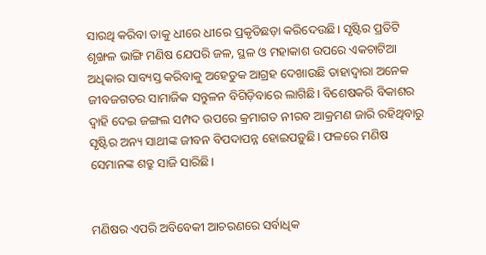ସାରଥି କରିବା ତାକୁ ଧୀରେ ଧୀରେ ପ୍ରକୃତିଛଡ଼ା କରିଦେଉଛି। ସୃଷ୍ଟିର ପ୍ରତିଟି ଶୃଙ୍ଖଳ ଭାଙ୍ଗି ମଣିଷ ଯେପରି ଜଳ, ସ୍ଥଳ ଓ ମହାକାଶ ଉପରେ ଏକଚାଟିଆ ଅଧିକାର ସାବ୍ୟସ୍ତ କରିବାକୁ ଅହେତୁକ ଆଗ୍ରହ ଦେଖାଉଛି ତାହାଦ୍ୱାରା ଅନେକ ଜୀବଜଗତର ସାମାଜିକ ସନ୍ତୁଳନ ବିଗିଡ଼ିବାରେ ଲାଗିଛି। ବିଶେଷକରି ବିକାଶର ଦ୍ୱାହି ଦେଇ ଜଙ୍ଗଲ ସମ୍ପଦ ଉପରେ କ୍ରମାଗତ ନୀରବ ଆକ୍ରମଣ ଜାରି ରହିଥିବାରୁ ସୃଷ୍ଟିର ଅନ୍ୟ ସାଥୀଙ୍କ ଜୀବନ ବିପଦାପନ୍ନ ହୋଇପଡ଼ୁଛି। ଫଳରେ ମଣିଷ ସେମାନଙ୍କ ଶତ୍ରୁ ସାଜି ସାରିଛି।


ମଣିଷର ଏପରି ଅବିବେକୀ ଆଚରଣରେ ସର୍ବାଧିକ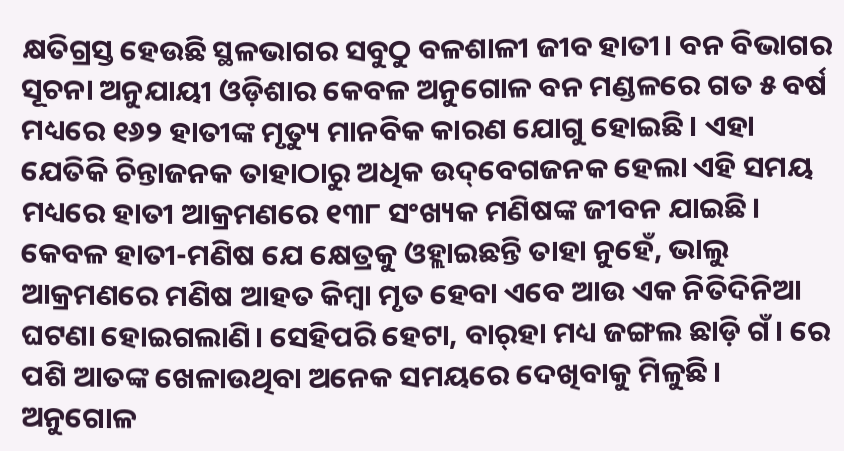କ୍ଷତିଗ୍ରସ୍ତ ହେଉଛି ସ୍ଥଳଭାଗର ସବୁଠୁ ବଳଶାଳୀ ଜୀବ ହାତୀ। ବନ ବିଭାଗର ସୂଚନା ଅନୁଯାୟୀ ଓଡ଼ିଶାର କେବଳ ଅନୁଗୋଳ ବନ ମଣ୍ଡଳରେ ଗତ ୫ ବର୍ଷ ମଧ୍ୟରେ ୧୬୨ ହାତୀଙ୍କ ମୃତ୍ୟୁ ମାନବିକ କାରଣ ଯୋଗୁ ହୋଇଛି। ଏହା ଯେତିକି ଚିନ୍ତାଜନକ ତାହାଠାରୁ ଅଧିକ ଉଦ୍‌ବେଗଜନକ ହେଲା ଏହି ସମୟ ମଧ୍ୟରେ ହାତୀ ଆକ୍ରମଣରେ ୧୩୮ ସଂଖ୍ୟକ ମଣିଷଙ୍କ ଜୀବନ ଯାଇଛି। କେବଳ ହାତୀ-ମଣିଷ ଯେ କ୍ଷେତ୍ରକୁ ଓହ୍ଲାଇଛନ୍ତି ତାହା ନୁହେଁ, ଭାଲୁ ଆକ୍ରମଣରେ ମଣିଷ ଆହତ କିମ୍ବା ମୃତ ହେବା ଏବେ ଆଉ ଏକ ନିତିଦିନିଆ ଘଟଣା ହୋଇଗଲାଣି। ସେହିପରି ହେଟା, ବାର୍‌ହା ମଧ୍ୟ ଜଙ୍ଗଲ ଛାଡ଼ି ଗଁ। ରେ ପଶି ଆତଙ୍କ ଖେଳାଉଥିବା ଅନେକ ସମୟରେ ଦେଖିବାକୁ ମିଳୁଛି। ଅନୁଗୋଳ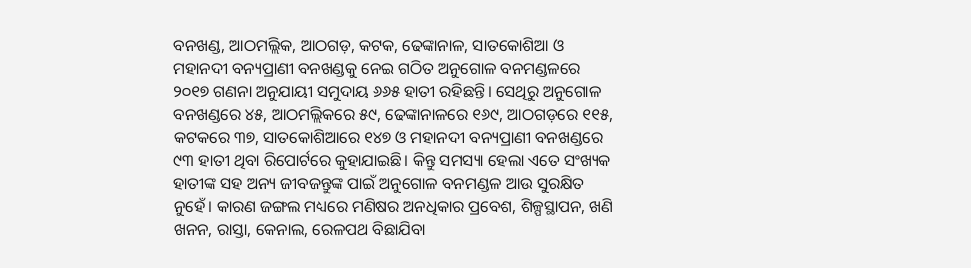ବନଖଣ୍ଡ, ଆଠମଲ୍ଲିକ, ଆଠଗଡ଼, କଟକ, ଢେଙ୍କାନାଳ, ସାତକୋଶିଆ ଓ ମହାନଦୀ ବନ୍ୟପ୍ରାଣୀ ବନଖଣ୍ଡକୁ ନେଇ ଗଠିତ ଅନୁଗୋଳ ବନମଣ୍ଡଳରେ ୨୦୧୭ ଗଣନା ଅନୁଯାୟୀ ସମୁଦାୟ ୬୬୫ ହାତୀ ରହିଛନ୍ତି। ସେଥିରୁ ଅନୁଗୋଳ ବନଖଣ୍ଡରେ ୪୫, ଆଠମଲ୍ଲିକରେ ୫୯, ଢେଙ୍କାନାଳରେ ୧୬୯, ଆଠଗଡ଼ରେ ୧୧୫, କଟକରେ ୩୭, ସାତକୋଶିଆରେ ୧୪୭ ଓ ମହାନଦୀ ବନ୍ୟପ୍ରାଣୀ ବନଖଣ୍ଡରେ ୯୩ ହାତୀ ଥିବା ରିପୋର୍ଟରେ କୁହାଯାଇଛି। କିନ୍ତୁ ସମସ୍ୟା ହେଲା ଏତେ ସଂଖ୍ୟକ ହାତୀଙ୍କ ସହ ଅନ୍ୟ ଜୀବଜନ୍ତୁଙ୍କ ପାଇଁ ଅନୁଗୋଳ ବନମଣ୍ଡଳ ଆଉ ସୁରକ୍ଷିତ ନୁହେଁ। କାରଣ ଜଙ୍ଗଲ ମଧ୍ୟରେ ମଣିଷର ଅନଧିକାର ପ୍ରବେଶ, ଶିଳ୍ପସ୍ଥାପନ, ଖଣି ଖନନ, ରାସ୍ତା, କେନାଲ, ରେଳପଥ ବିଛାଯିବା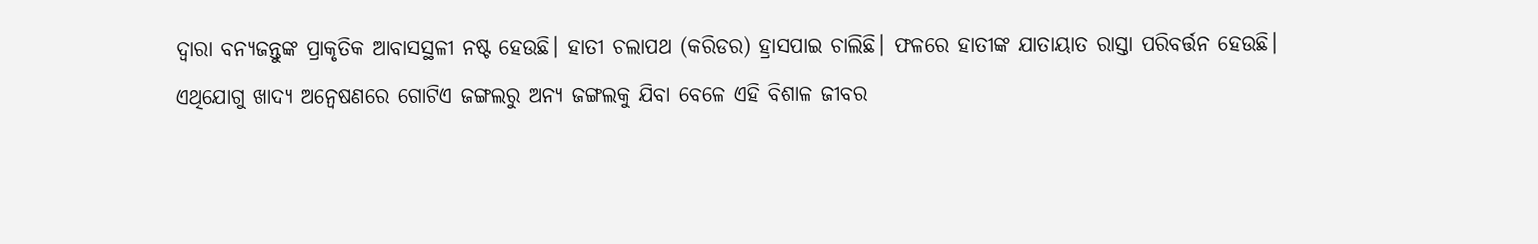ଦ୍ୱାରା ବନ୍ୟଜନ୍ତୁଙ୍କ ପ୍ରାକୃତିକ ଆବାସସ୍ଥଳୀ ନଷ୍ଟ ହେଉଛି। ହାତୀ ଚଲାପଥ (କରିଡର) ହ୍ରାସପାଇ ଚାଲିଛି। ଫଳରେ ହାତୀଙ୍କ ଯାତାୟାତ ରାସ୍ତା ପରିବର୍ତ୍ତନ ହେଉଛି। ଏଥିଯୋଗୁ ଖାଦ୍ୟ ଅନ୍ବେଷଣରେ ଗୋଟିଏ ଜଙ୍ଗଲରୁ ଅନ୍ୟ ଜଙ୍ଗଲକୁ ଯିବା ବେଳେ ଏହି ବିଶାଳ ଜୀବର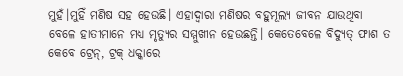ମୁହଁ।ମୁହିଁ ମଣିଷ ସହ ହେଉଛି। ଏହାଦ୍ୱାରା ମଣିଷର ବହୁମୂଲ୍ୟ ଜୀବନ ଯାଉଥିବା ବେଳେ ହାତୀମାନେ ମଧ୍ୟ ମୃତ୍ୟୁର ସମ୍ମୁଖୀନ ହେଉଛନ୍ତି। କେତେବେଳେ ବିଦ୍ୟୁତ୍‌ ଫାଶ ତ କେବେ ଟ୍ରେନ୍‌, ଟ୍ରକ୍‌ ଧକ୍କାରେ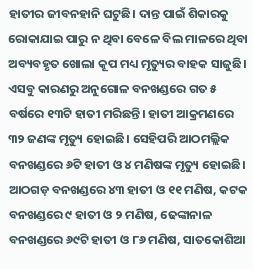ହାତୀର ଜୀବନହାନି ଘଟୁଛି। ଦାନ୍ତ ପାଇଁ ଶିକାରକୁ ରୋକାଯାଇ ପାରୁ ନ ଥିବା ବେଳେ ବିଲ ମାଳରେ ଥିବା ଅବ୍ୟବହୃତ ଖୋଲା କୂପ ମଧ୍ୟ ମୃତ୍ୟୁର ବାହକ ସାଜୁଛି। ଏସବୁ କାରଣରୁ ଅନୁଗୋଳ ବନଖଣ୍ଡରେ ଗତ ୫ ବର୍ଷରେ ୧୩ଟି ହାତୀ ମରିଛନ୍ତି। ହାତୀ ଆକ୍ରମଣରେ ୩୨ ଜଣଙ୍କ ମୃତ୍ୟୁ ହୋଇଛି। ସେହିପରି ଆଠମଲ୍ଲିକ ବନଖଣ୍ଡରେ ୬ଟି ହାତୀ ଓ ୪ ମଣିଷଙ୍କ ମୃତ୍ୟୁ ହୋଇଛି। ଆଠଗଡ଼ ବନଖଣ୍ଡରେ ୪୩ ହାତୀ ଓ ୧୧ ମଣିଷ, କଟକ ବନଖଣ୍ଡରେ ୯ ହାତୀ ଓ ୨ ମଣିଷ, ଢେଙ୍କାନାଳ ବନଖଣ୍ଡରେ ୬୯ଟି ହାତୀ ଓ ୮୬ ମଣିଷ, ସାତକୋଶିଆ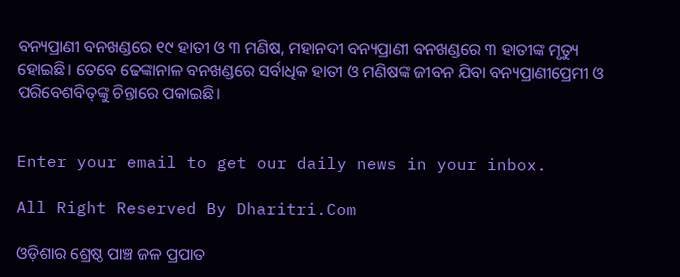ବନ୍ୟପ୍ରାଣୀ ବନଖଣ୍ଡରେ ୧୯ ହାତୀ ଓ ୩ ମଣିଷ, ମହାନଦୀ ବନ୍ୟପ୍ରାଣୀ ବନଖଣ୍ଡରେ ୩ ହାତୀଙ୍କ ମୃତ୍ୟୁ ହୋଇଛି। ତେବେ ଢେଙ୍କାନାଳ ବନଖଣ୍ଡରେ ସର୍ବାଧିକ ହାତୀ ଓ ମଣିଷଙ୍କ ଜୀବନ ଯିବା ବନ୍ୟପ୍ରାଣୀପ୍ରେମୀ ଓ ପରିବେଶବିତ୍‌ଙ୍କୁ ଚିନ୍ତାରେ ପକାଇଛି।


Enter your email to get our daily news in your inbox.

All Right Reserved By Dharitri.Com

ଓଡ଼ିଶାର ଶ୍ରେଷ୍ଠ ପାଞ୍ଚ ଜଳ ପ୍ରପାତ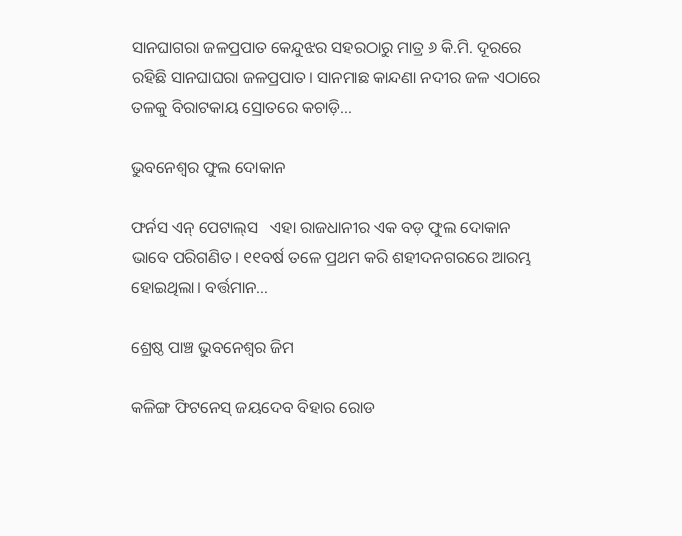ସାନଘାଗରା ଜଳପ୍ରପାତ କେନ୍ଦୁଝର ସହରଠାରୁ ମାତ୍ର ୬ କି.ମି. ଦୂରରେ ରହିଛି ସାନଘାଘରା ଜଳପ୍ରପାତ। ସାନମାଛ କାନ୍ଦଣା ନଦୀର ଜଳ ଏଠାରେ ତଳକୁ ବିରାଟକାୟ ସ୍ରୋତରେ କଚାଡ଼ି…

ଭୁବନେଶ୍ୱର ଫୁଲ ଦୋକାନ

ଫର୍ନସ ଏନ୍‌ ପେଟାଲ୍‌ସ   ଏହା ରାଜଧାନୀର ଏକ ବଡ଼ ଫୁଲ ଦୋକାନ ଭାବେ ପରିଗଣିତ। ୧୧ବର୍ଷ ତଳେ ପ୍ରଥମ କରି ଶହୀଦନଗରରେ ଆରମ୍ଭ ହୋଇଥିଲା। ବର୍ତ୍ତମାନ…

ଶ୍ରେଷ୍ଠ ପାଞ୍ଚ ଭୁବନେଶ୍ୱର ଜିମ

କଳିଙ୍ଗ ଫିଟନେସ୍‌ ଜୟଦେବ ବିହାର ରୋଡ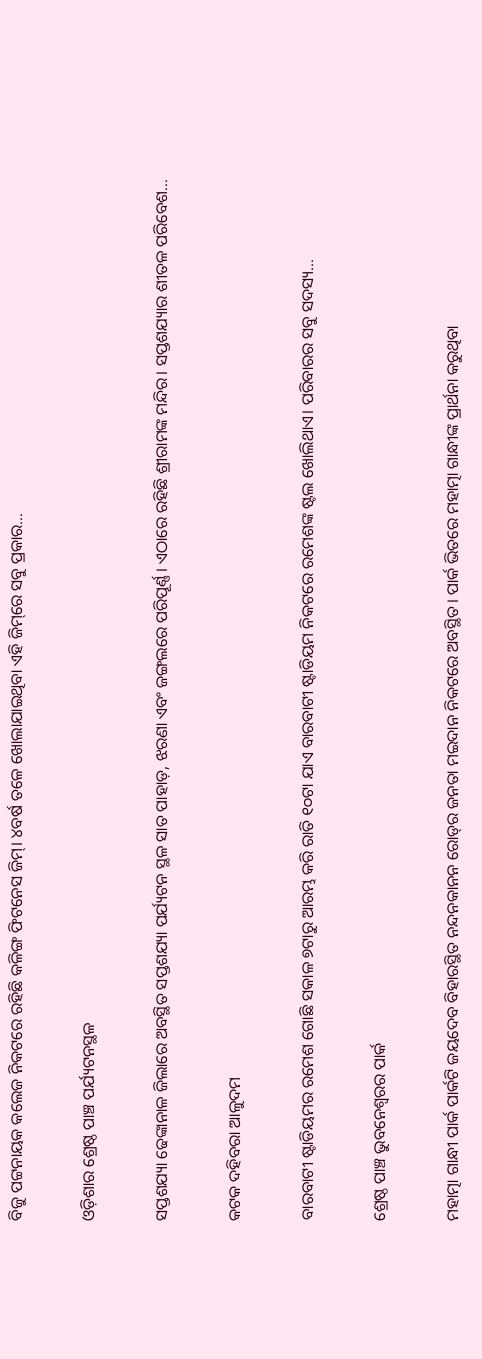ବିଜୁ ପଟ୍ଟନାୟକ କଲେଜ ନିକଟରେ ରହିଛି କଳିଙ୍ଗ ଫିଟନେସ ଜିମ୍‌। ୪ବର୍ଷ ତଳେ ଖୋଲାଯାଇଥିବା ଏହି ଜିମ୍‌ରେ ସବୁ ପ୍ରକାର…

ଓଡ଼ିଶାର ଶ୍ରେଷ୍ଠ ପାଞ୍ଚ ପର୍ଯ୍ୟଟନସ୍ଥଳ

ସପ୍ତଶଯ୍ୟା ଢେଙ୍କାନାଳ ଜିଲାରେ ଅବସ୍ଥିତ ସପ୍ତଶଯ୍ୟା ପର୍ଯ୍ୟଟନ ସ୍ଥଳ ସାତ ପାହାଡ଼, ଝରଣା ଏବଂ ଜଙ୍ଗଲରେ ପରିପୂର୍ଣ୍ଣ। ଏଠାରେ ରହିଛି ଶ୍ରୀରାମଙ୍କ ମନ୍ଦିର। ସପ୍ତଶଯ୍ୟାର ଶୀତଳ ପରିବେଶ…

କଟକ ଦହିବରା ଆଳୁଦମ

ବାରବାଟୀ ଷ୍ଟାଡିୟମର ରମେଶ ଗୋଛି ସକାଳ ୭ଟାରୁ ଆରମ୍ଭ କରି ରାତି ୧୦ଟା ଯାଏ ବାରବାଟୀ ଷ୍ଟାଡିୟମ ନିକଟରେ ରମେଶଙ୍କ ଷ୍ଟଲ ଖୋଲିଥାଏ। ପରିବାରର ସବୁ ସଦସ୍ୟ…

ଶ୍ରେଷ୍ଠ ପାଞ୍ଚ ଭୁବନେଶ୍ୱରର ପାର୍କ

ମହାତ୍ମା ଗାନ୍ଧୀ ପାର୍କ ପାର୍କଟି ଜୟଦେବ ବିହାରସ୍ଥିତ ନନ୍ଦନକାନନ ରୋଡ୍‌ର ଜନତା ମଇଦାନ ନିକଟରେ ଅବସ୍ଥିତ। ପାର୍କ ଭିତରେ ମହାତ୍ମା ଗାନ୍ଧୀଙ୍କ ପ୍ରାର୍ଥନା କରୁଥିବା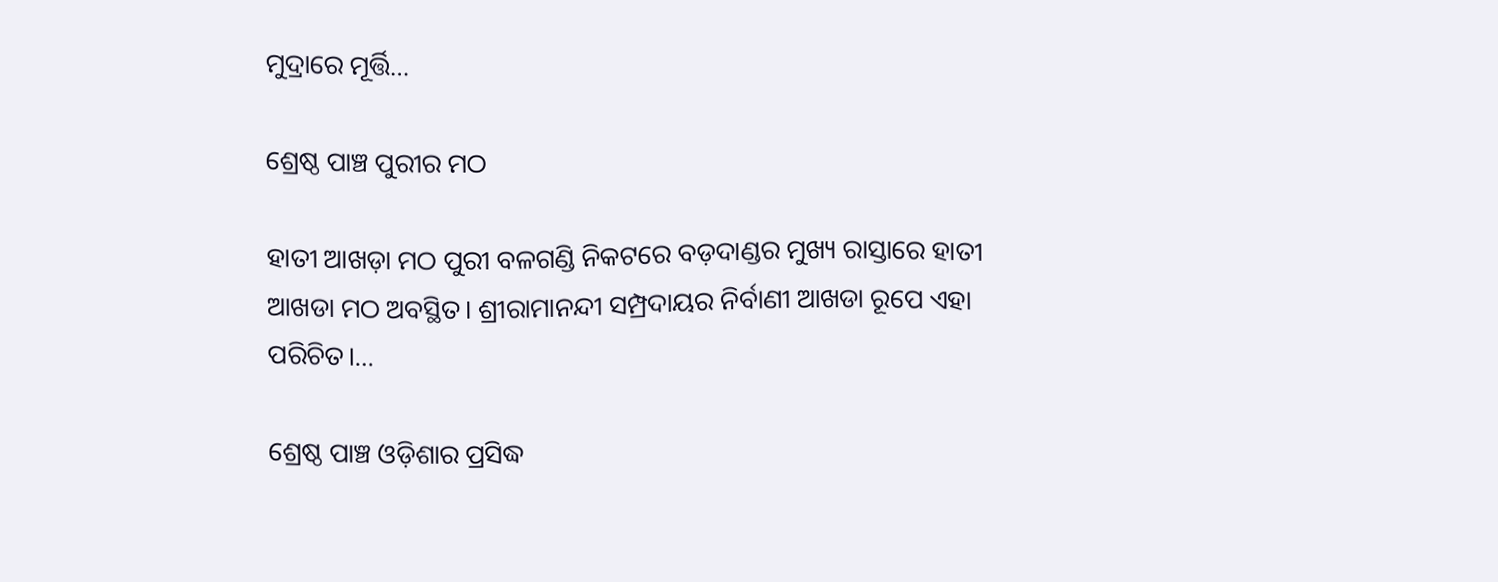ମୁଦ୍ରାରେ ମୂର୍ତ୍ତି…

ଶ୍ରେଷ୍ଠ ପାଞ୍ଚ ପୁରୀର ମଠ

ହାତୀ ଆଖଡ଼ା ମଠ ପୁରୀ ବଳଗଣ୍ଡି ନିକଟରେ ବଡ଼ଦାଣ୍ଡର ମୁଖ୍ୟ ରାସ୍ତାରେ ହାତୀ ଆଖଡା ମଠ ଅବସ୍ଥିତ। ଶ୍ରୀରାମାନନ୍ଦୀ ସମ୍ପ୍ରଦାୟର ନିର୍ବାଣୀ ଆଖଡା ରୂପେ ଏହା ପରିଚିତ।…

ଶ୍ରେଷ୍ଠ ପାଞ୍ଚ ଓଡ଼ିଶାର ପ୍ରସିଦ୍ଧ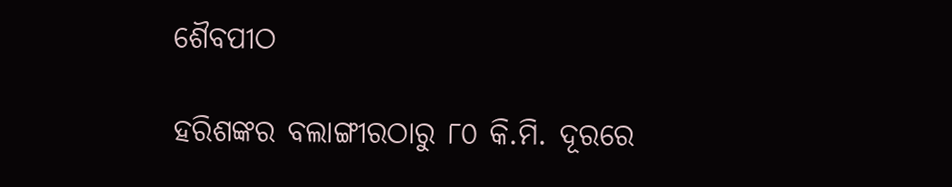ଶୈବପୀଠ

ହରିଶଙ୍କର ବଲାଙ୍ଗୀରଠାରୁ ୮୦ କି.ମି. ଦୂରରେ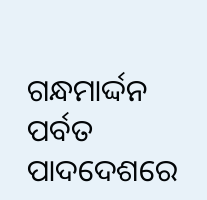ଗନ୍ଧମାର୍ଦ୍ଦନ ପର୍ବତ ପାଦଦେଶରେ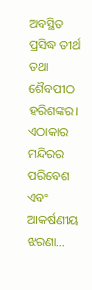ଅବସ୍ଥିତ ପ୍ରସିଦ୍ଧ ତୀର୍ଥ ତଥା ଶୈବପୀଠ ହରିଶଙ୍କର। ଏଠାକାର ମନ୍ଦିରର ପରିବେଶ ଏବଂ ଆକର୍ଷଣୀୟ ଝରଣା…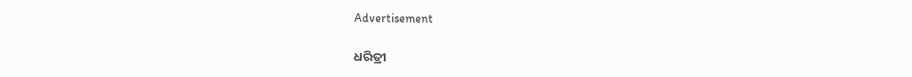Advertisement

ଧରିତ୍ରୀ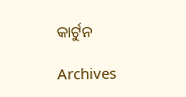କାର୍ଟୁନ

Archives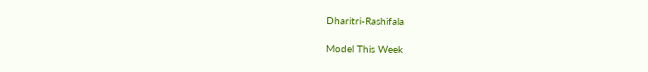Dharitri-Rashifala

Model This Week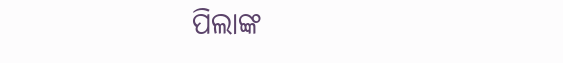ପିଲାଙ୍କ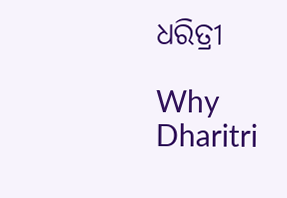ଧରିତ୍ରୀ

Why Dharitri